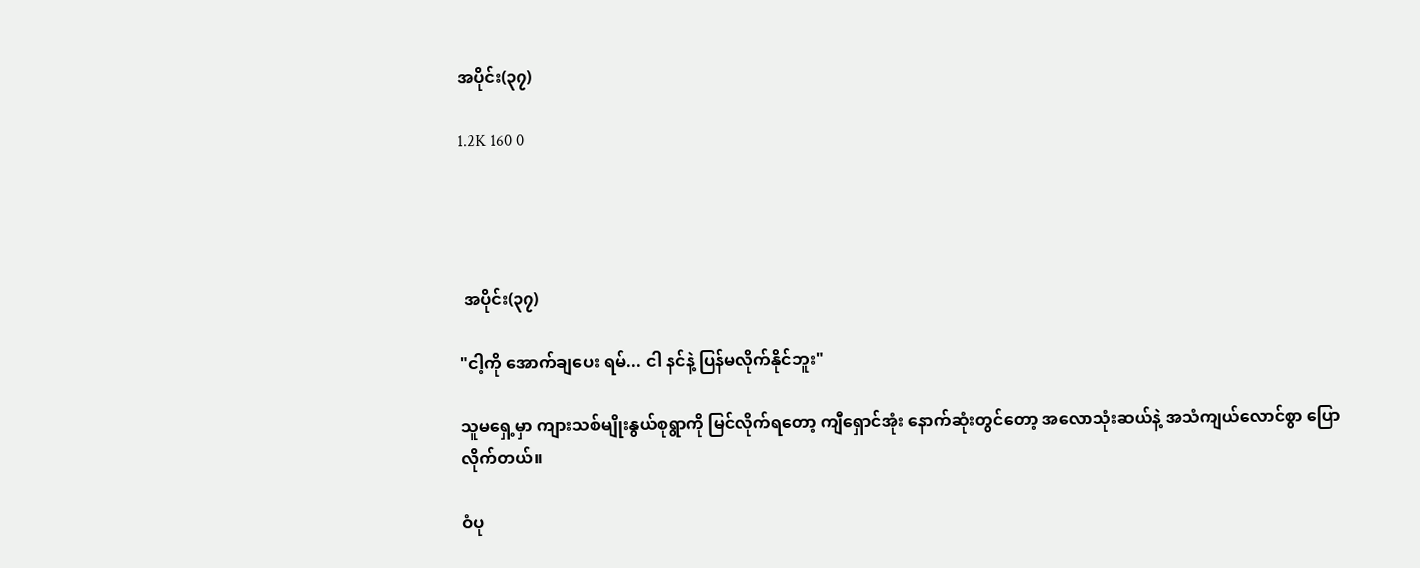အပိုင်း(၃၇)

1.2K 160 0




 အပိုင်း(၃၇)

"ငါ့ကို အောက်ချပေး ရမ်... ငါ နင်နဲ့ ပြန်မလိုက်နိုင်ဘူး"

သူမရှေ့မှာ ကျားသစ်မျိုးနွယ်စုရွာကို မြင်လိုက်ရတော့ ကျီရှောင်အုံး နောက်ဆုံးတွင်တော့ အလောသုံးဆယ်နဲ့ အသံကျယ်လောင်စွာ ပြောလိုက်တယ်။

ဝံပု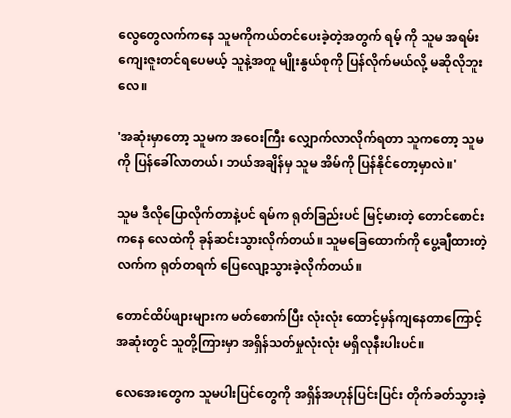လွေတွေလက်ကနေ သူမကိုကယ်တင်‌ပေးခဲ့တဲ့အတွက် ရမ့် ကို သူမ အရမ်းကျေးဇူးတင်ရပေမယ့် သူနဲ့အတူ မျိုးနွယ်စုကို ပြန်လိုက်မယ်လို့ မဆိုလိုဘူးလေ။

'အဆုံးမှာတော့ သူမက အဝေးကြီး လျှောက်လာလိုက်ရတာ သူကတော့ သူမကို ပြန်ခေါ်လာတယ်၊ ဘယ်အချိန်မှ သူမ အိမ်ကို ပြန်နိုင်‌တော့မှာလဲ။'

သူမ ဒီလိုပြောလိုက်တာနဲ့ပင် ရမ်က ရုတ်ခြည်းပင် မြင့်မားတဲ့ တောင်စောင်းကနေ လေထဲကို ခုန်ဆင်းသွားလိုက်တယ်။ သူမခြေထောက်ကို ပွေ့ချီထားတဲ့ လက်က ရုတ်တရက် ပြေလျော့သွားခဲ့လိုက်တယ်။

တောင်ထိပ်ဖျားများက မတ်စောက်ပြီး လုံးလုံး ထောင့်မှန်ကျနေတာကြောင့် အဆုံးတွင် သူတို့ကြားမှာ အရှိန်သတ်မှုလုံးလုံး မရှိလုနီးပါးပင်။

လေအေးတွေက သူမပါးပြင်တွေကို အရှိန်အဟုန်ပြင်းပြင်း တိုက်ခတ်သွားခဲ့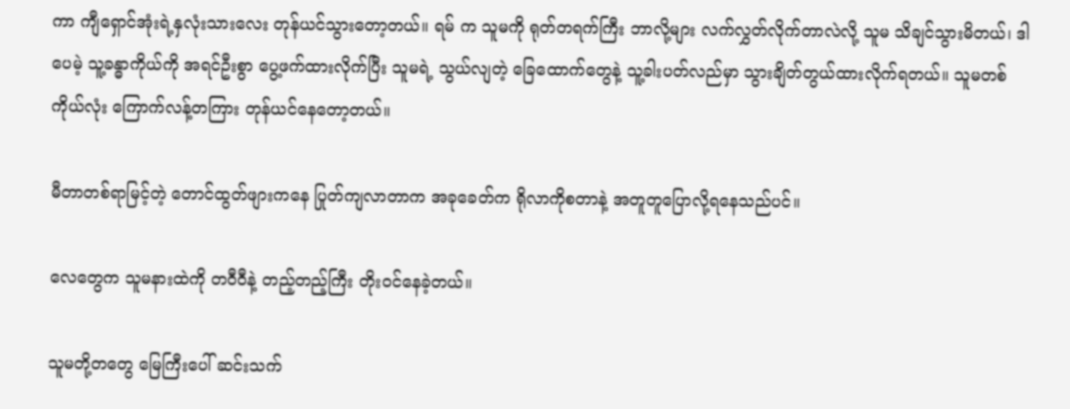ကာ ကျီရှောင်အုံးရဲ့နှလုံးသားလေး တုန်ယင်သွား‌တော့တယ်။ ရမ် က သူမကို ရုတ်တရက်ကြီး ဘာလို့များ လက်လွှတ်လိုက်တာလဲလို့ သူမ သိချင်သွားမိတယ်၊ ဒါပေမဲ့ သူ့ခန္ဓာကိုယ်ကို အရင်ဦးစွာ ပွေ့ဖက်ထားလိုက်ပြီး သူမရဲ့ သွယ်လျတဲ့ ခြေထောက်တွေနဲ့ သူ့ခါးပတ်လည်မှာ သွားချိတ်တွယ်ထားလိုက်ရတယ်။ သူမတစ်ကိုယ်လုံး ကြောက်လန့်တကြား တုန်ယင်နေတော့တယ်။

မီတာတစ်ရာမြင့်တဲ့ တောင်ထွတ်ဖျားကနေ ပြုတ်ကျလာတာက အခုခေတ်က ရိုလာကိုစတာနဲ့ အတူတူ‌ပြောလို့ရနေသည်ပင်။

လေ‌တွေက သူမနားထဲကို တဝီဝီနဲ့ တည့်တည့်ကြီး တိုးဝင်‌နေခဲ့တယ်။

သူမတို့တတွေ မြေကြီးပေါ် ဆင်းသက်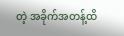တဲ့ အခိုက်အတန့်ထိ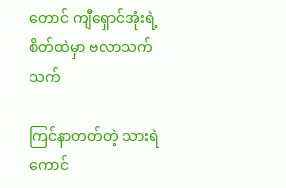တောင် ကျီရှောင်အုံးရဲ့စိတ်ထဲမှာ ဗလာသက်သက်

ကြင်နာတတ်တဲ့ သားရဲကောင်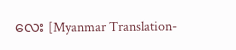လေး [Myanmar Translation-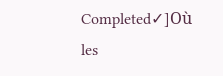Completed✓]Où les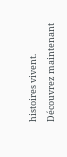histoires vivent. Découvrez maintenant